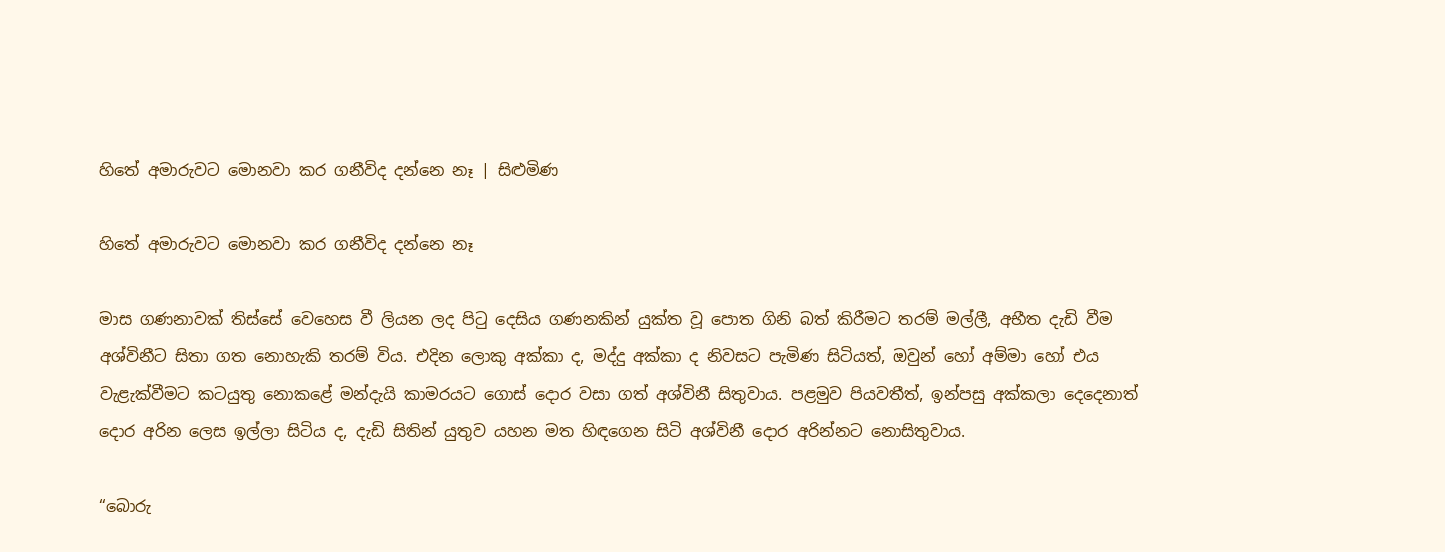හිතේ අමාරුවට මොනවා කර ගනීවිද දන්නෙ නෑ | සිළුමිණ

හිතේ අමාරුවට මොනවා කර ගනීවිද දන්නෙ නෑ

මාස ගණනාවක් තිස්සේ වෙහෙස වී ලියන ලද පිටු දෙසිය ගණනකින් යුක්ත වූ පොත ගිනි බත් කිරීමට තරම් මල්ලී, අභීත දැඩි වීම අශ්විනීට සිතා ගත නොහැකි තරම් විය. එදින ලොකු අක්කා ද, මද්දු අක්කා ද නිවසට පැමිණ සිටියත්, ඔවුන් හෝ අම්මා හෝ එය වැළැක්වීමට කටයුතු නොකළේ මන්දැයි කාමරයට ගොස් දොර වසා ගත් අශ්විනී සිතුවාය. පළමුව පියවතීත්, ඉන්පසු අක්කලා දෙදෙනාත් දොර අරින ලෙස ඉල්ලා සිටිය ද, දැඩි සිතින් යුතුව යහන මත හිඳගෙන සිටි අශ්විනී දොර අරින්නට නොසිතුවාය.

“බොරු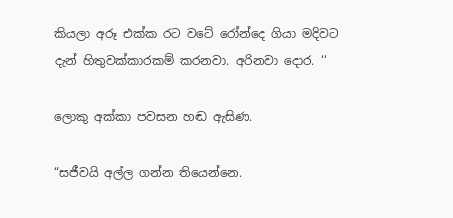කියලා අරූ එක්ක රට වටේ රෝන්දෙ ගියා මදිවට දැන් හිතුවක්කාරකම් කරනවා. අරිනවා දොර. ‘‘

ලොකු අක්කා පවසන හඬ ඇසිණ.

“සජීවයි අල්ල ගන්න තියෙන්නෙ.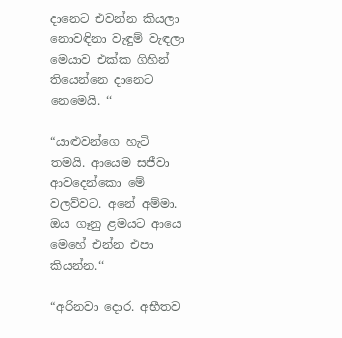දානෙට එවන්න කියලා නොවඳිනා වැඳුම් වැඳලා මෙයාව එක්ක ගිහින් තියෙන්නෙ දානෙට නෙමෙයි. ‘‘

“යාළුවන්ගෙ හැටි තමයි. ආයෙම සජීවා ආවදෙන්කො මේ වලව්වට. අනේ අම්මා. ඔය ගෑනු ළමයට ආයෙ මෙහේ එන්න එපා කියන්න.‘‘

“අරිනවා දොර. අභීතව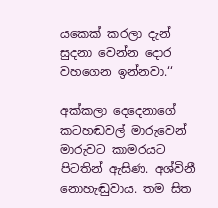යකෙක් කරලා දැන් සුදනා වෙන්න දොර වහගෙන ඉන්නවා.‘‘

අක්කලා දෙදෙනාගේ කටහඬවල් මාරුවෙන් මාරුවට කාමරයට පිටතින් ඇසිණ. අශ්විනී නොහැඬුවාය. තම සිත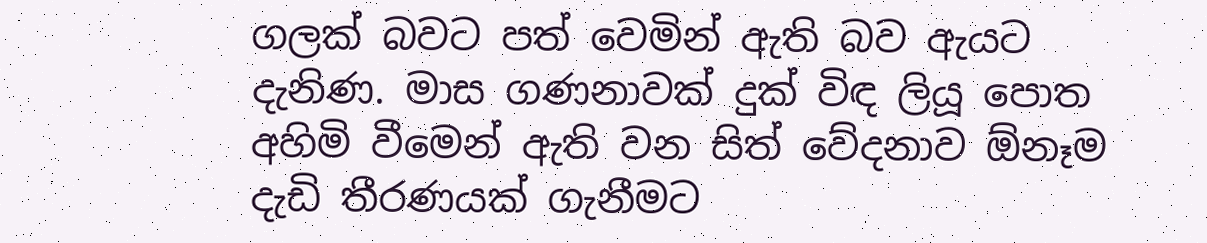ගලක් බවට පත් වෙමින් ඇති බව ඇයට දැනිණ. මාස ගණනාවක් දුක් විඳ ලියූ පොත අහිමි වීමෙන් ඇති වන සිත් වේදනාව ඕනෑම දැඩි තීරණයක් ගැනීමට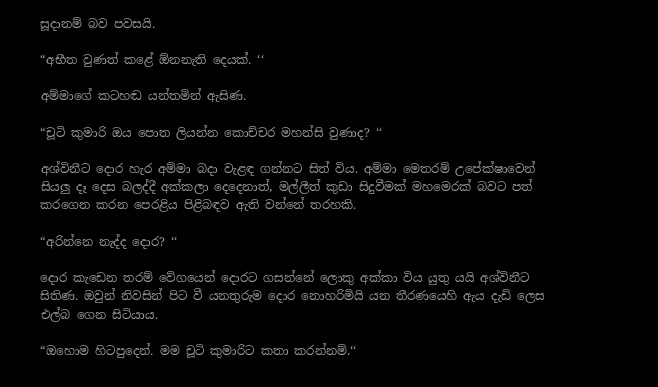සූදානම් බව පවසයි.

“අභීත වුණත් කළේ ඕනනැති දෙයක්. ‘‘

අම්මාගේ කටහඬ යන්තමින් ඇසිණ.

“චූටි කුමාරි ඔය පොත ලියන්න කොච්චර මහන්සි වුණාද? ‘‘

අශ්විනීට දොර හැර අම්මා බදා වැළඳ ගන්නට සිත් විය. අම්මා මෙතරම් උපේක්ෂාවෙන් සියලු දෑ දෙස බලද්දී අක්කලා දෙදෙනාත්, මල්ලීත් කුඩා සිදුවීමක් මහමෙරක් බවට පත් කරගෙන කරන පෙරළිය පිළිබඳව ඇති වන්නේ තරහකි.

“අරින්නෙ නැද්ද දොර? ‘‘

දොර කැඩෙන තරම් වේගයෙන් දොරට ගසන්නේ ලොකු අක්කා විය යුතු යයි අශ්විනීට සිතිණ. ඔවුන් නිවසින් පිට වී යනතුරුම දොර නොහරිමියි යන තීරණයෙහි ඇය දැඩි ලෙස එල්බ ගෙන සිටියාය.

“ඔහොම හිටපුදෙන්. මම චූටි කුමාරිට කතා කරන්නම්.‘‘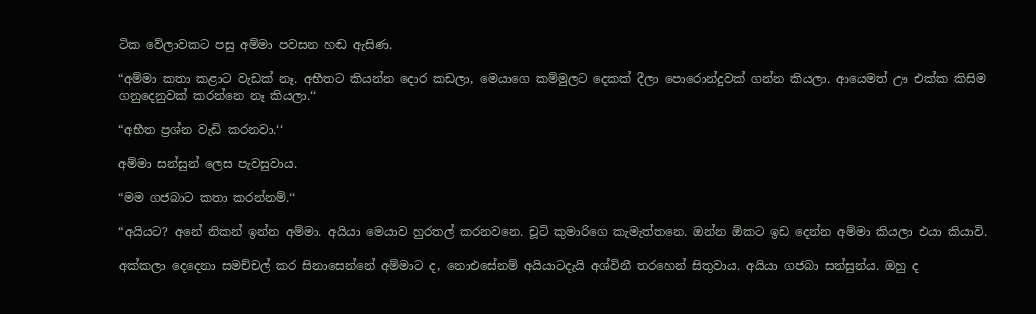ටික වේලාවකට පසු අම්මා පවසන හඬ ඇසිණ.

“අම්මා කතා කළාට වැඩක් නෑ. අභීතට කියන්න දොර කඩලා, මෙයාගෙ කම්මුලට දෙකක් දීලා පොරොන්දුවක් ගන්න කියලා. ආයෙමත් ඌ එක්ක කිසිම ගනුදෙනුවක් කරන්නෙ නෑ කියලා.‘‘

“අභීත ප්‍රශ්න වැඩි කරනවා.‘‘

අම්මා සන්සුන් ලෙස පැවසුවාය.

“මම ගජබාට කතා කරන්නම්.‘‘

“අයියට? අනේ නිකන් ඉන්න අම්මා. අයියා මෙයාව හුරතල් කරනවනෙ. චූටි කුමාරිගෙ කැමැත්තනෙ. ඔන්න ඕකට ඉඩ දෙන්න අම්මා කියලා එයා කියාවි.

අක්කලා දෙදෙනා සමච්චල් කර සිනාසෙන්නේ අම්මාට ද, නොඑසේනම් අයියාටදැයි අශ්විනී තරහෙන් සිතුවාය. අයියා ගජබා සන්සුන්ය. ඔහු ද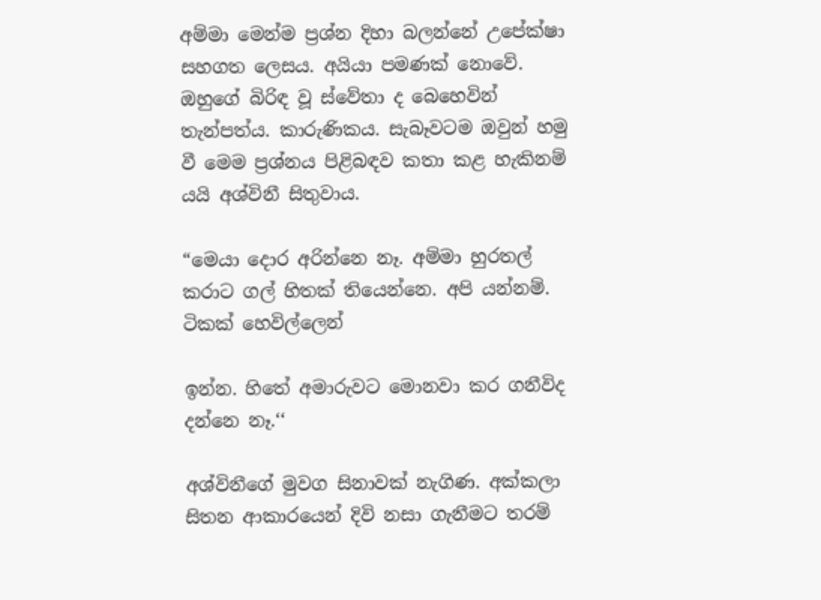අම්මා මෙන්ම ප්‍රශ්න දිහා බලන්නේ උපේක්ෂා සහගත ලෙසය. අයියා පමණක් නොවේ. ඔහුගේ බිරිඳ වූ ස්වේතා ද බෙහෙවින් තැන්පත්ය. කාරුණිකය. සැබෑවටම ඔවුන් හමු වී මෙම ප්‍රශ්නය පිළිබඳව කතා කළ හැකිනම් යයි අශ්විනී සිතුවාය.

“මෙයා දොර අරින්නෙ නෑ. අම්මා හුරතල් කරාට ගල් හිතක් තියෙන්නෙ. අපි යන්නම්. ටිකක් හෙවිල්ලෙන්

ඉන්න. හිතේ අමාරුවට මොනවා කර ගනීවිද දන්නෙ නෑ.‘‘

අශ්විනීගේ මුවග සිනාවක් නැගිණ. අක්කලා සිතන ආකාරයෙන් දිවි නසා ගැනීමට තරම්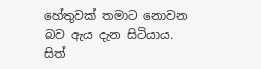හේතුවක් තමාට නොවන බව ඇය දැන සිටියාය. සිත්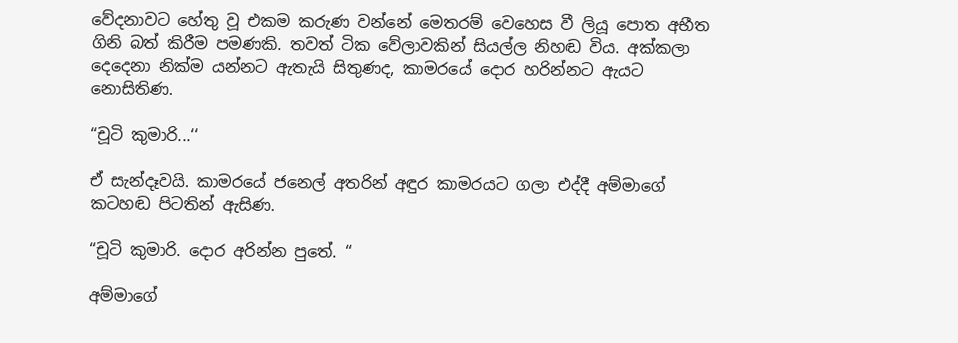වේදනාවට හේතු වූ එකම කරුණ වන්නේ මෙතරම් වෙහෙස වී ලියූ පොත අභීත ගිනි බත් කිරීම පමණකි. තවත් ටික වේලාවකින් සියල්ල නිහඬ විය. අක්කලා දෙදෙනා නික්ම යන්නට ඇතැයි සිතුණද, කාමරයේ දොර හරින්නට ඇයට නොසිතිණ.

“චූටි කුමාරි...‘‘

ඒ සැන්දෑවයි. කාමරයේ ජනෙල් අතරින් අඳුර කාමරයට ගලා එද්දී අම්මාගේ කටහඬ පිටතින් ඇසිණ.

“චූටි කුමාරි. දොර අරින්න පුතේ. ‘‘

අම්මාගේ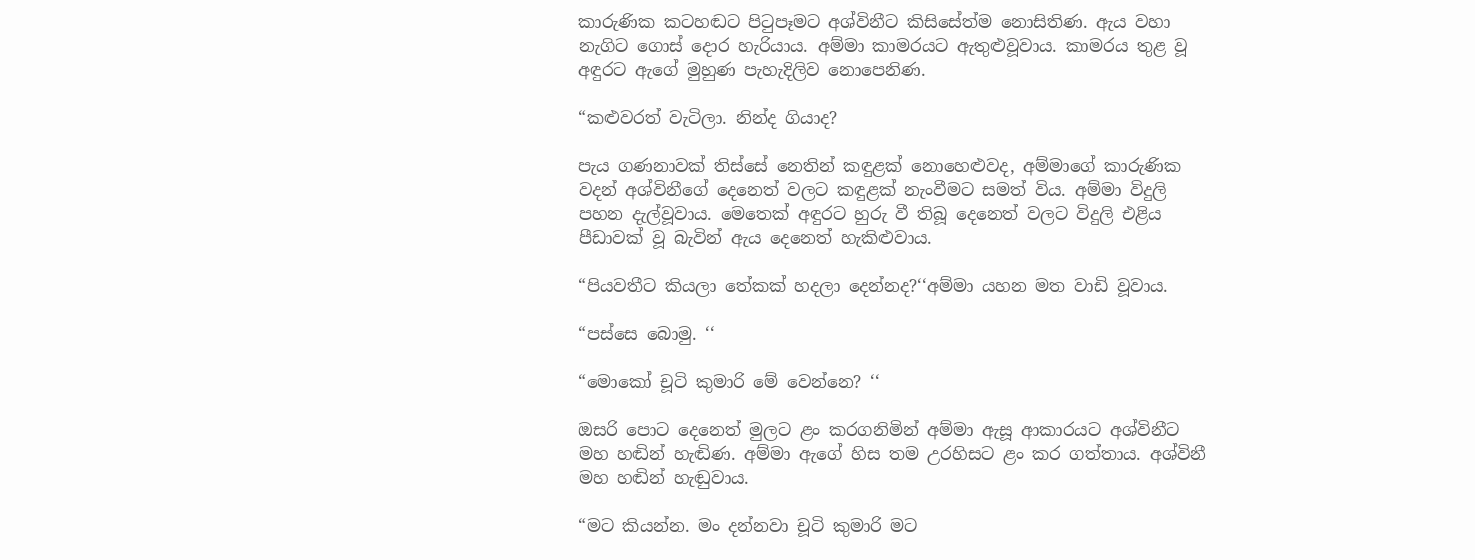කාරුණික කටහඬට පිටුපෑමට අශ්විනීට කිසිසේත්ම නොසිතිණ. ඇය වහා නැගිට ගොස් දොර හැරියාය. අම්මා කාමරයට ඇතුළුවූවාය. කාමරය තුළ වූ අඳුරට ඇගේ මුහුණ පැහැදිලිව නොපෙනිණ.

“කළුවරත් වැටිලා. නින්ද ගියාද?

පැය ගණනාවක් තිස්සේ නෙතින් කඳුළක් නොහෙළුවද, අම්මාගේ කාරුණික වදන් අශ්විනීගේ දෙනෙත් වලට කඳුළක් නැංවීමට සමත් විය. අම්මා විදුලි පහන දැල්වූවාය. මෙතෙක් අඳුරට හුරු වී තිබූ දෙනෙත් වලට විදුලි එළිය පීඩාවක් වූ බැවින් ඇය දෙනෙත් හැකිළුවාය.

“පියවතීට කියලා තේකක් හදලා දෙන්නද?‘‘අම්මා යහන මත වාඩි වූවාය.

“පස්සෙ බොමු. ‘‘

“මොකෝ චූටි කුමාරි මේ වෙන්නෙ? ‘‘

ඔසරි පොට දෙනෙත් මුලට ළං කරගනිමින් අම්මා ඇසූ ආකාරයට අශ්විනීට මහ හඬින් හැඬිණ. අම්මා ඇගේ හිස තම උරහිසට ළං කර ගත්තාය. අශ්විනී මහ හඬින් හැඬුවාය.

“මට කියන්න. මං දන්නවා චූටි කුමාරි මට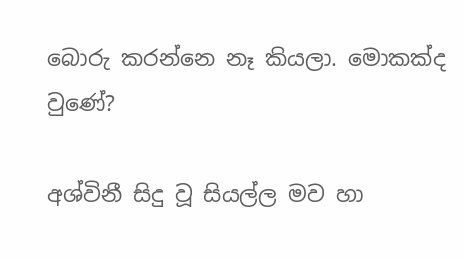බොරු කරන්නෙ නෑ කියලා. මොකක්ද වුණේ?

අශ්විනී සිදු වූ සියල්ල මව හා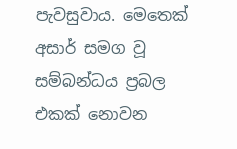පැවසුවාය. මෙතෙක් අසාර් සමග වූ සම්බන්ධය ප්‍රබල එකක් නොවන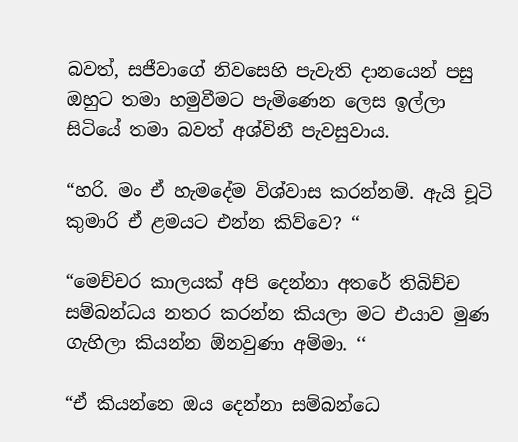බවත්, සජීවාගේ නිවසෙහි පැවැති දානයෙන් පසු ඔහුට තමා හමුවීමට පැමිණෙන ලෙස ඉල්ලා සිටියේ තමා බවත් අශ්විනී පැවසුවාය.

“හරි. මං ඒ හැමදේම විශ්වාස කරන්නම්. ඇයි චූටි කුමාරි ඒ ළමයට එන්න කිව්වෙ? ‘‘

“මෙච්චර කාලයක් අපි දෙන්නා අතරේ තිබිච්ච සම්බන්ධය නතර කරන්න කියලා මට එයාව මුණ ගැහිලා කියන්න ඕනවුණා අම්මා. ‘‘

“ඒ කියන්නෙ ඔය දෙන්නා සම්බන්ධෙ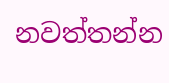නවත්තන්න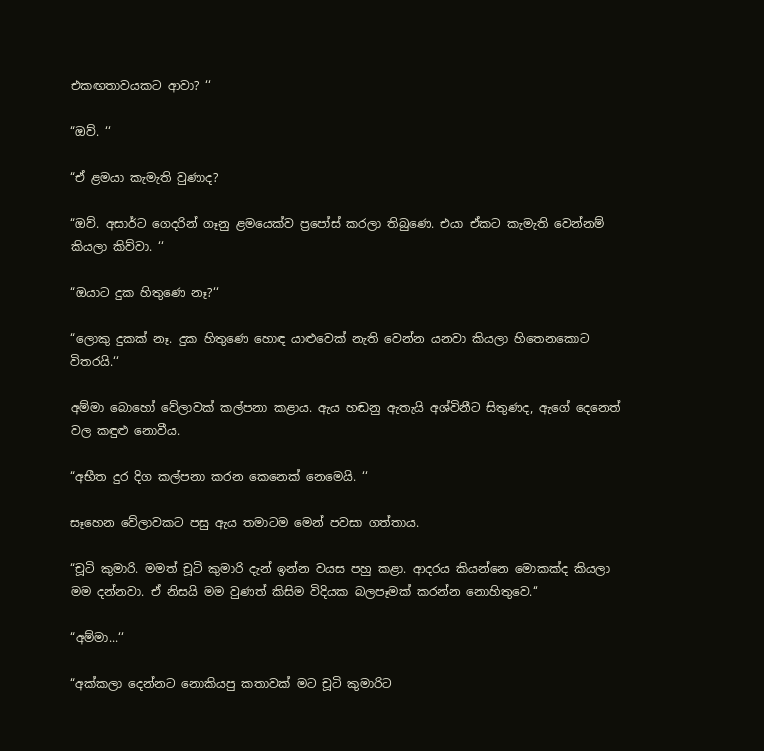එකඟතාවයකට ආවා? ‘‘

“ඔව්. ‘‘

“ඒ ළමයා කැමැති වුණාද?

“ඔව්. අසාර්ට ගෙදරින් ගෑනු ළමයෙක්ව ප්‍රපෝස් කරලා තිබුණෙ. එයා ඒකට කැමැති වෙන්නම් කියලා කිව්වා. ‘‘

“ඔයාට දුක හිතුණෙ නෑ?‘‘

“ලොකු දුකක් නෑ. දුක හිතුණෙ හොඳ යාළුවෙක් නැති වෙන්න යනවා කියලා හිතෙනකොට විතරයි.‘‘

අම්මා බොහෝ වේලාවක් කල්පනා කළාය. ඇය හඬනු ඇතැයි අශ්විනීට සිතුණද, ඇගේ දෙනෙත් වල කඳුළු නොවීය.

“අභීත දුර දිග කල්පනා කරන කෙනෙක් නෙමෙයි. ‘‘

සෑහෙන වේලාවකට පසු ඇය තමාටම මෙන් පවසා ගත්තාය.

“චූටි කුමාරි. මමත් චූටි කුමාරි දැන් ඉන්න වයස පහු කළා. ආදරය කියන්නෙ මොකක්ද කියලා මම දන්නවා. ඒ නිසයි මම වුණත් කිසිම විදියක බලපෑමක් කරන්න නොහිතුවෙ.‘‘

“අම්මා...‘‘

“අක්කලා දෙන්නට නොකියපු කතාවක් මට චූටි කුමාරිට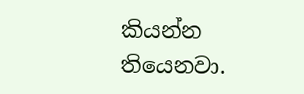කියන්න තියෙනවා.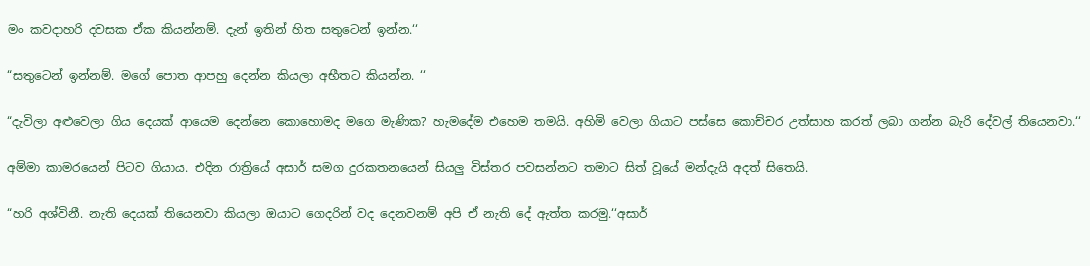මං කවදාහරි දවසක ඒක කියන්නම්. දැන් ඉතින් හිත සතුටෙන් ඉන්න.‘‘

“සතුටෙන් ඉන්නම්. මගේ පොත ආපහු දෙන්න කියලා අභීතට කියන්න. ‘‘

“දැවිලා අළුවෙලා ගිය දෙයක් ආයෙම දෙන්නෙ කොහොමද මගෙ මැණික? හැමදේම එහෙම තමයි. අහිමි වෙලා ගියාට පස්සෙ කොච්චර උත්සාහ කරත් ලබා ගන්න බැරි දේවල් තියෙනවා.‘‘

අම්මා කාමරයෙන් පිටව ගියාය. එදින රාත්‍රියේ අසාර් සමග දුරකතනයෙන් සියලු විස්තර පවසන්නට තමාට සිත් වූයේ මන්දැයි අදත් සිතෙයි.

“හරි අශ්විනී. නැති දෙයක් තියෙනවා කියලා ඔයාට ගෙදරින් වද දෙනවනම් අපි ඒ නැති දේ ඇත්ත කරමු.‘‘අසාර්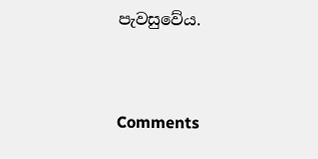පැවසුවේය.



Comments